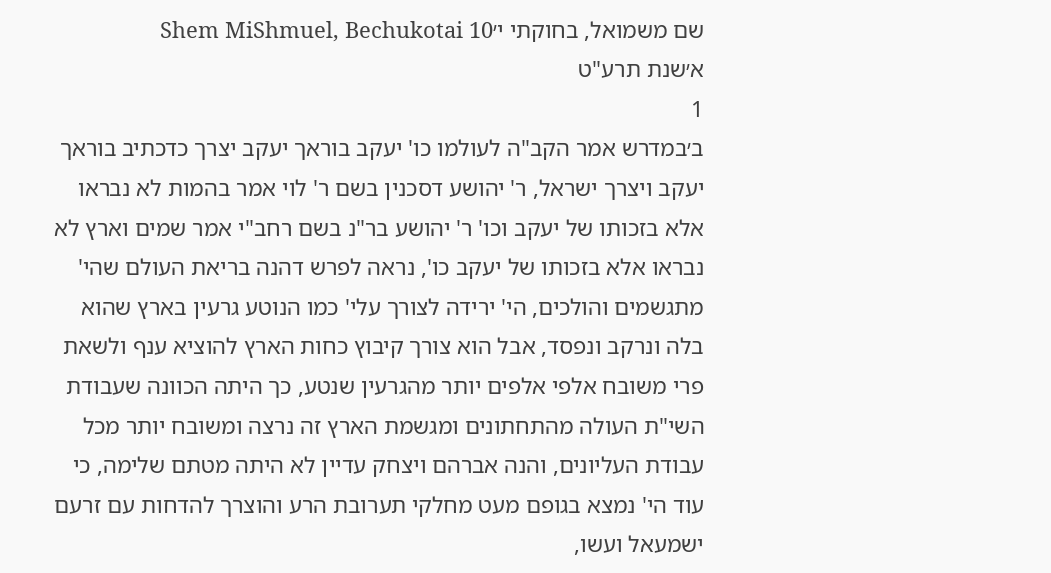שם משמואל, בחוקתי י׳Shem MiShmuel, Bechukotai 10
א׳שנת תרע"ט
1
ב׳במדרש אמר הקב"ה לעולמו כו' יעקב בוראך יעקב יצרך כדכתיב בוראך יעקב ויצרך ישראל, ר' יהושע דסכנין בשם ר' לוי אמר בהמות לא נבראו אלא בזכותו של יעקב וכו' ר' יהושע בר"נ בשם רחב"י אמר שמים וארץ לא נבראו אלא בזכותו של יעקב כו', נראה לפרש דהנה בריאת העולם שהי' מתגשמים והולכים, הי' ירידה לצורך עלי' כמו הנוטע גרעין בארץ שהוא בלה ונרקב ונפסד, אבל הוא צורך קיבוץ כחות הארץ להוציא ענף ולשאת פרי משובח אלפי אלפים יותר מהגרעין שנטע, כך היתה הכוונה שעבודת השי"ת העולה מהתחתונים ומגשמת הארץ זה נרצה ומשובח יותר מכל עבודת העליונים, והנה אברהם ויצחק עדיין לא היתה מטתם שלימה, כי עוד הי' נמצא בגופם מעט מחלקי תערובת הרע והוצרך להדחות עם זרעם ישמעאל ועשו,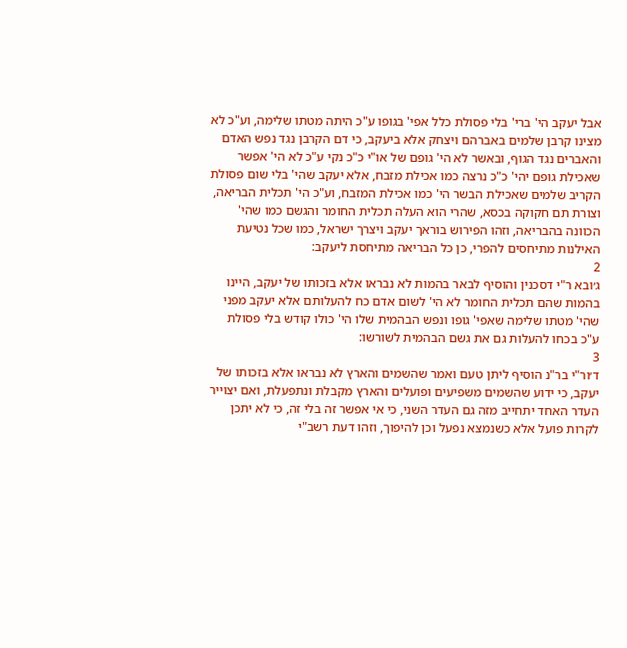אבל יעקב הי' ברי' בלי פסולת כלל אפי' בגופו ע"כ היתה מטתו שלימה, וע"כ לא מצינו קרבן שלמים באברהם ויצחק אלא ביעקב, כי דם הקרבן נגד נפש האדם והאברים נגד הגוף, ובאשר לא הי' גופם של או"י כ"כ נקי ע"כ לא הי' אפשר שאכילת גופם יהי' כ"כ נרצה כמו אכילת מזבח, אלא יעקב שהי' בלי שום פסולת הקריב שלמים שאכילת הבשר הי' כמו אכילת המזבח, וע"כ הי' תכלית הבריאה, וצורת תם חקוקה בכסא, שהרי הוא העלה תכלית החומר והגשם כמו שהי' הכוונה בהבריאה, וזהו הפירוש בוראך יעקב ויצרך ישראל, כמו שכל נטיעת האילנות מתיחסים להפרי, כן כל הבריאה מתיחסת ליעקב:
2
ג׳ובא ר"י דסכנין והוסיף לבאר בהמות לא נבראו אלא בזכותו של יעקב, היינו בהמות שהם תכלית החומר לא הי' לשום אדם כח להעלותם אלא יעקב מפני שהי' מטתו שלימה שאפי' גופו ונפש הבהמית שלו הי' כולו קודש בלי פסולת ע"כ בכחו להעלות גם את גשם הבהמית לשורשו:
3
ד׳ור"י בר"נ הוסיף ליתן טעם ואמר שהשמים והארץ לא נבראו אלא בזכותו של יעקב, כי ידוע שהשמים משפיעים ופועלים והארץ מקבלת ונתפעלת, ואם יצוייר העדר האחד יתחייב מזה גם העדר השני, כי אי אפשר זה בלי זה, כי לא יתכן לקרות פועל אלא כשנמצא נפעל וכן להיפוך, וזהו דעת רשב"י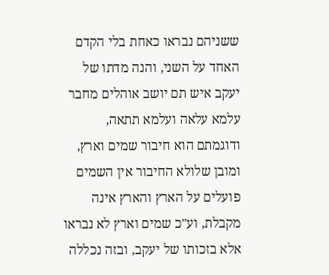ששניהם נבראו כאחת בלי הקדם האחד על השני, והנה מדתו של יעקב איש תם יושב אוהלים מחבר עלמא עלאה ועלמא תתאה, ודוגמתם הוא חיבור שמים וארץ, ומובן שלולא החיבור אין השמים פועלים על הארץ והארץ אינה מקבלת, וע"כ שמים וארץ לא נבראו אלא בזכותו של יעקב, ובזה נכללה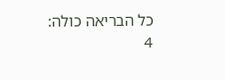כל הבריאה כולה:
4